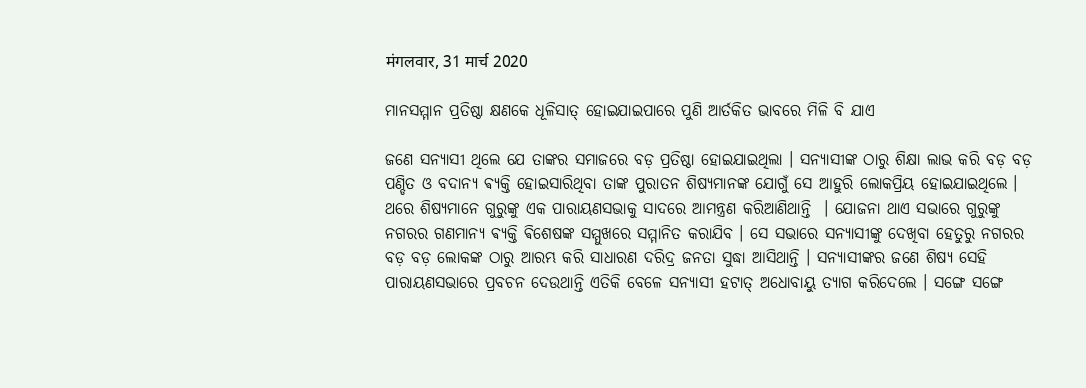मंगलवार, 31 मार्च 2020

ମାନସମ୍ମାନ ପ୍ରତିଷ୍ଠା କ୍ଷଣକେ ଧୂଳିସାତ୍ ହୋଇଯାଇପାରେ ପୁଣି ଆର୍ତକିତ ଭାବରେ ମିଳି ବି ଯାଏ

ଜଣେ ସନ୍ୟାସୀ ଥିଲେ ଯେ ତାଙ୍କର ସମାଜରେ ବଡ଼ ପ୍ରତିଷ୍ଠା ହୋଇଯାଇଥିଲା । ସନ୍ୟାସୀଙ୍କ ଠାରୁ ଶିକ୍ଷା ଲାଭ କରି ବଡ଼ ବଡ଼ ପଣ୍ଡିତ ଓ ବଦାନ୍ୟ ଵ୍ୟକ୍ତି ହୋଇସାରିଥିବା ତାଙ୍କ ପୁରାତନ ଶିଷ୍ୟମାନଙ୍କ ଯୋଗୁଁ ସେ ଆହୁରି ଲୋକପ୍ରିୟ ହୋଇଯାଇଥିଲେ । ଥରେ ଶିଷ୍ୟମାନେ ଗୁରୁଙ୍କୁ ଏକ ପାରାୟଣସଭାକୁ ସାଦରେ ଆମନ୍ତ୍ରଣ କରିଆଣିଥାନ୍ତି  । ଯୋଜନା ଥାଏ ସଭାରେ ଗୁରୁଙ୍କୁ ନଗରର ଗଣମାନ୍ୟ ଵ୍ୟକ୍ତି ଵିଶେଷଙ୍କ ସମ୍ମୁଖରେ ସମ୍ମାନିତ କରାଯିବ । ସେ ସଭାରେ ସନ୍ୟାସୀଙ୍କୁ ଦେଖିବା ହେତୁରୁ ନଗରର ବଡ଼ ବଡ଼ ଲୋକଙ୍କ ଠାରୁ ଆରମ୍ଭ କରି ସାଧାରଣ ଦରିଦ୍ର ଜନତା ସୁଦ୍ଧା ଆସିଥାନ୍ତି । ସନ୍ୟାସୀଙ୍କର ଜଣେ ଶିଷ୍ୟ ସେହି ପାରାୟଣସଭାରେ ପ୍ରବଚନ ଦେଉଥାନ୍ତି ଏତିକି ବେଳେ ସନ୍ୟାସୀ ହଟାତ୍ ଅଧୋବାୟୁ ତ୍ୟାଗ କରିଦେଲେ । ସଙ୍ଗେ ସଙ୍ଗେ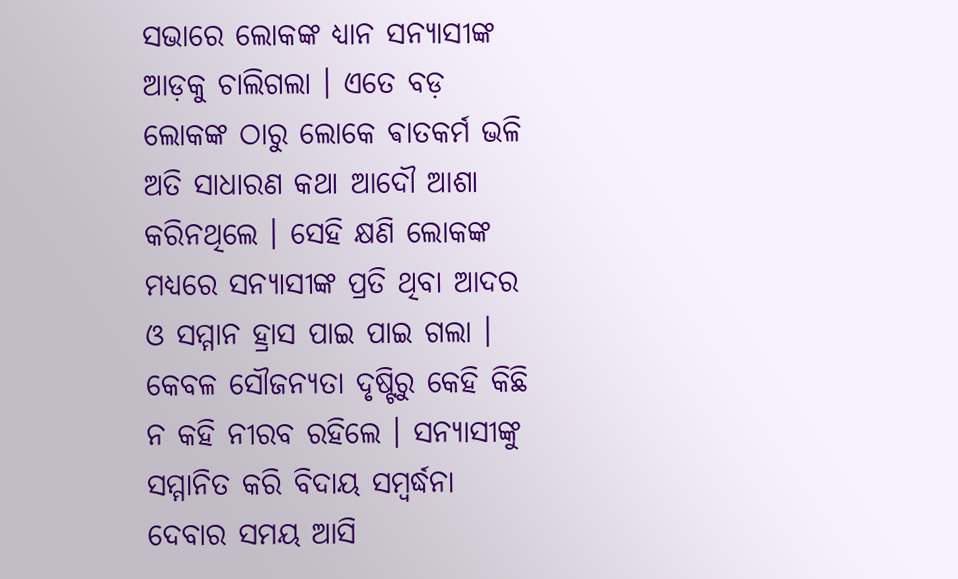ସଭାରେ ଲୋକଙ୍କ ଧ୍ୟାନ ସନ୍ୟାସୀଙ୍କ ଆଡ଼କୁ ଚାଲିଗଲା । ଏତେ ବଡ଼ ଲୋକଙ୍କ ଠାରୁ ଲୋକେ ଵାତକର୍ମ ଭଳି ଅତି ସାଧାରଣ କଥା ଆଦୌ ଆଶା କରିନଥିଲେ । ସେହି କ୍ଷଣି ଲୋକଙ୍କ ମଧ୍ୟରେ ସନ୍ୟାସୀଙ୍କ ପ୍ରତି ଥିବା ଆଦର ଓ ସମ୍ମାନ ହ୍ରାସ ପାଇ ପାଇ ଗଲା । କେବଳ ସୌଜନ୍ୟତା ଦୃଷ୍ଟିରୁ କେହି କିଛି ନ କହି ନୀରବ ରହିଲେ । ସନ୍ୟାସୀଙ୍କୁ ସମ୍ମାନିତ କରି ବିଦାୟ ସମ୍ବର୍ଦ୍ଧନା ଦେବାର ସମୟ ଆସି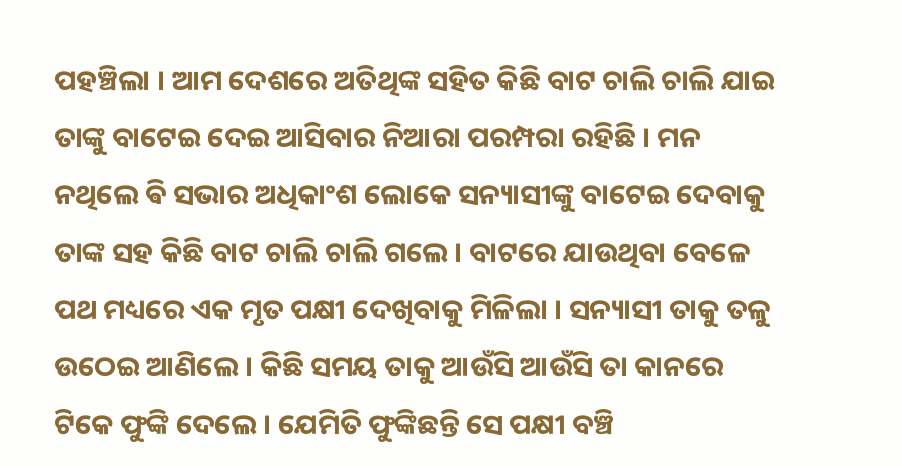ପହଞ୍ଚିଲା । ଆମ ଦେଶରେ ଅତିଥିଙ୍କ ସହିତ କିଛି ବାଟ ଚାଲି ଚାଲି ଯାଇ ତାଙ୍କୁ ବାଟେଇ ଦେଇ ଆସିବାର ନିଆରା ପରମ୍ପରା ରହିଛି । ମନ ନଥିଲେ ଵି ସଭାର ଅଧିକାଂଶ ଲୋକେ ସନ୍ୟାସୀଙ୍କୁ ବାଟେଇ ଦେବାକୁ ତାଙ୍କ ସହ କିଛି ବାଟ ଚାଲି ଚାଲି ଗଲେ । ବାଟରେ ଯାଉଥିବା ବେଳେ ପଥ ମଧ୍ୟରେ ଏକ ମୃତ ପକ୍ଷୀ ଦେଖିବାକୁ ମିଳିଲା । ସନ୍ୟାସୀ ତାକୁ ତଳୁ ଉଠେଇ ଆଣିଲେ । କିଛି ସମୟ ତାକୁ ଆଉଁସି ଆଉଁସି ତା କାନରେ ଟିକେ ଫୁଙ୍କି ଦେଲେ । ଯେମିତି ଫୁଙ୍କିଛନ୍ତି ସେ ପକ୍ଷୀ ବଞ୍ଚି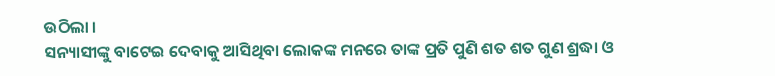ଉଠିଲା ।
ସନ୍ୟାସୀଙ୍କୁ ବାଟେଇ ଦେବାକୁ ଆସିଥିବା ଲୋକଙ୍କ ମନରେ ତାଙ୍କ ପ୍ରତି ପୁଣି ଶତ ଶତ ଗୁଣ ଶ୍ରଦ୍ଧା ଓ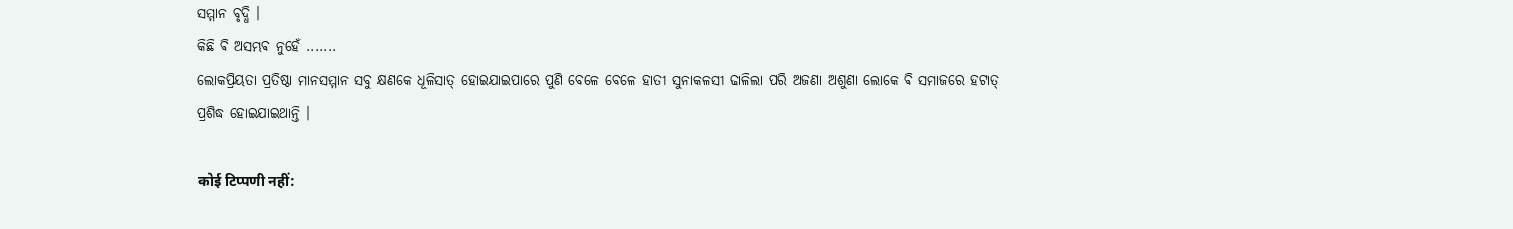ସମ୍ମାନ ବୃଦ୍ଧି ।
କିଛି ଵି ଅସମ୍ଭଵ ନୁହେଁ .......
ଲୋକପ୍ରିୟତା ପ୍ରତିଷ୍ଠା ମାନସମ୍ମାନ ସବୁ କ୍ଷଣକେ ଧୂଳିସାତ୍ ହୋଇଯାଇପାରେ ପୁଣି ବେଳେ ବେଳେ ହାତୀ ସୁନାକଳସୀ ଢାଳିଲା ପରି ଅଜଣା ଅଶୁଣା ଲୋକେ ଵି ସମାଜରେ ହଟାତ୍ ପ୍ରଶିଦ୍ଧ ହୋଇଯାଇଥାନ୍ତି ।

कोई टिप्पणी नहीं: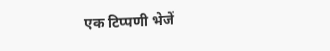एक टिप्पणी भेजें